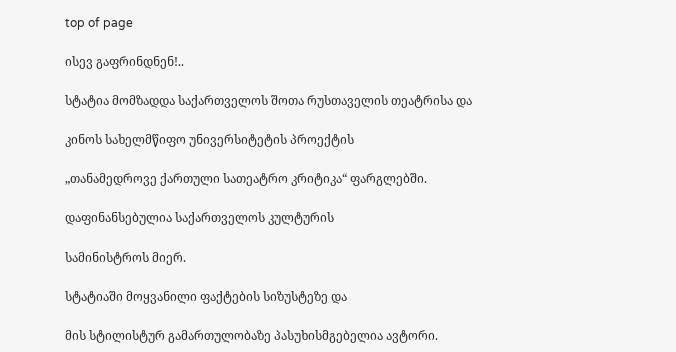top of page

ისევ გაფრინდნენ!..

სტატია მომზადდა საქართველოს შოთა რუსთაველის თეატრისა და

კინოს სახელმწიფო უნივერსიტეტის პროექტის

„თანამედროვე ქართული სათეატრო კრიტიკა“ ფარგლებში.

დაფინანსებულია საქართველოს კულტურის

სამინისტროს მიერ.

სტატიაში მოყვანილი ფაქტების სიზუსტეზე და

მის სტილისტურ გამართულობაზე პასუხისმგებელია ავტორი.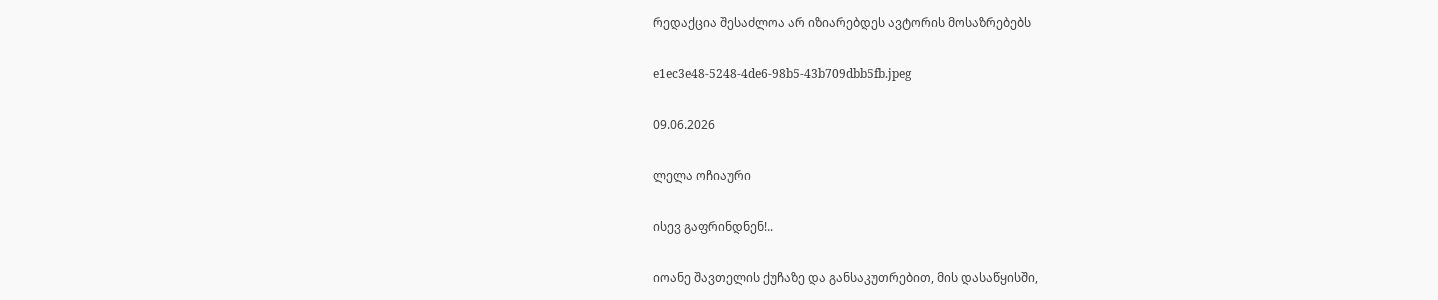რედაქცია შესაძლოა არ იზიარებდეს ავტორის მოსაზრებებს

e1ec3e48-5248-4de6-98b5-43b709dbb5fb.jpeg

09.06.2026

ლელა ოჩიაური

ისევ გაფრინდნენ!..

იოანე შავთელის ქუჩაზე და განსაკუთრებით, მის დასაწყისში,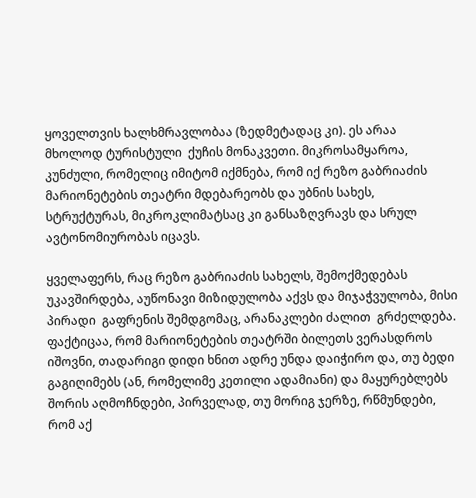ყოველთვის ხალხმრავლობაა (ზედმეტადაც კი). ეს არაა მხოლოდ ტურისტული  ქუჩის მონაკვეთი. მიკროსამყაროა, კუნძული, რომელიც იმიტომ იქმნება, რომ იქ რეზო გაბრიაძის მარიონეტების თეატრი მდებარეობს და უბნის სახეს, სტრუქტურას, მიკროკლიმატსაც კი განსაზღვრავს და სრულ ავტონომიურობას იცავს.

ყველაფერს, რაც რეზო გაბრიაძის სახელს, შემოქმედებას უკავშირდება, აუწონავი მიზიდულობა აქვს და მიჯაჭვულობა, მისი პირადი  გაფრენის შემდგომაც, არანაკლები ძალით  გრძელდება. ფაქტიცაა, რომ მარიონეტების თეატრში ბილეთს ვერასდროს იშოვნი, თადარიგი დიდი ხნით ადრე უნდა დაიჭირო და, თუ ბედი გაგიღიმებს (ან, რომელიმე კეთილი ადამიანი) და მაყურებლებს შორის აღმოჩნდები, პირველად, თუ მორიგ ჯერზე, რწმუნდები, რომ აქ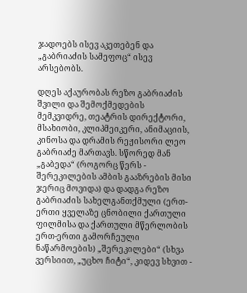ჯადოებს ისევ აკეთებენ და „გაბრიაძის სამეფოც“ ისევ არსებობს.

დღეს აქაურობას რეზო გაბრიაძის შვილი და შემოქმედების მემკვიდრე, თეატრის დირექტორი, მსახიობი, კლიპმეიკერი, ანიმაციის, კინოსა და დრამის რეჟისორი ლეო გაბრიაძე მართავს. სწორედ მან „გაბედა“ (როგორც წერს - შერეკილების ამბის გააზრების მისი ჯერიც მოვიდა) და დადგა რეზო გაბრიაძის სახელგანთქმული (ერთ-ერთი ყველაზე ცნობილი ქართული ფილმისა და ქართული მწერლობის ერთ-ერთი გამორჩეული ნაწარმოების) „შერეკილები“ (სხვა ვერსიით, „უცხო ჩიტი“, კიდევ სხვით -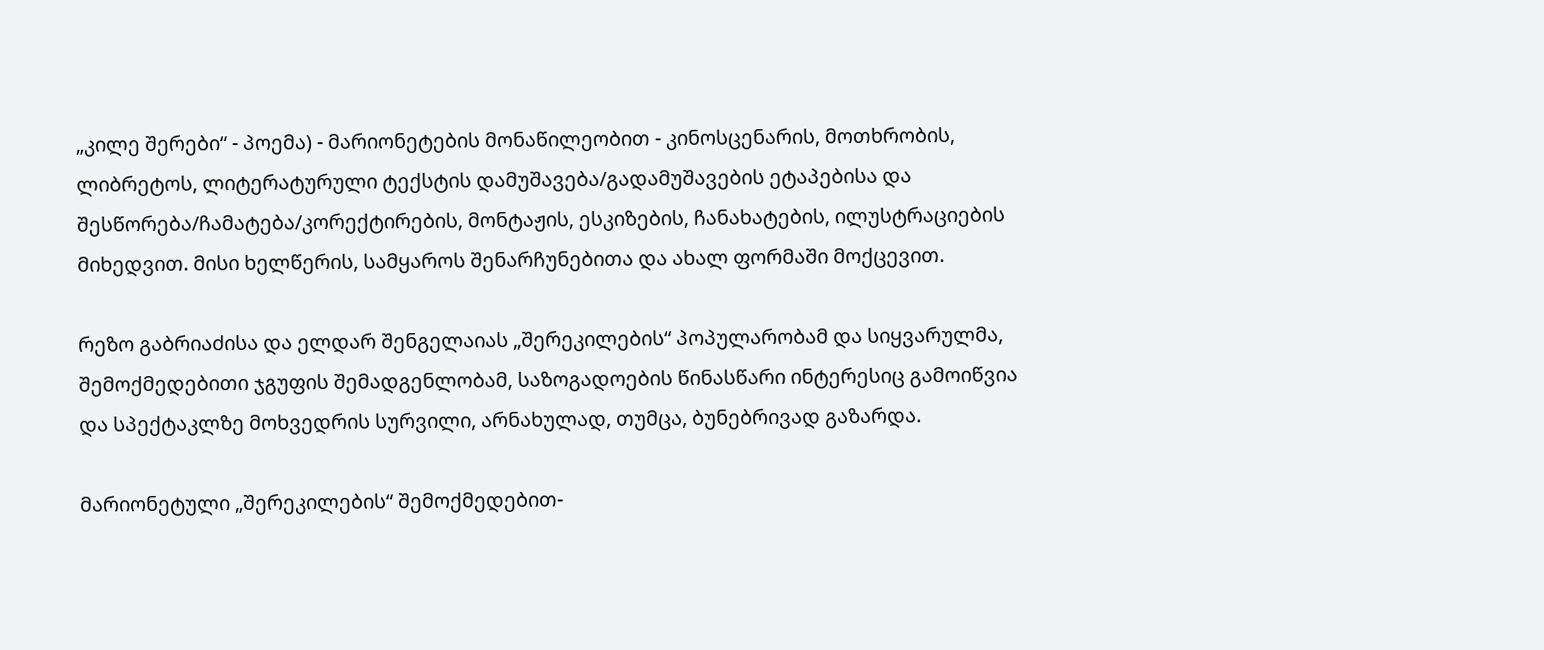„კილე შერები“ - პოემა) - მარიონეტების მონაწილეობით - კინოსცენარის, მოთხრობის, ლიბრეტოს, ლიტერატურული ტექსტის დამუშავება/გადამუშავების ეტაპებისა და შესწორება/ჩამატება/კორექტირების, მონტაჟის, ესკიზების, ჩანახატების, ილუსტრაციების მიხედვით. მისი ხელწერის, სამყაროს შენარჩუნებითა და ახალ ფორმაში მოქცევით.

რეზო გაბრიაძისა და ელდარ შენგელაიას „შერეკილების“ პოპულარობამ და სიყვარულმა, შემოქმედებითი ჯგუფის შემადგენლობამ, საზოგადოების წინასწარი ინტერესიც გამოიწვია და სპექტაკლზე მოხვედრის სურვილი, არნახულად, თუმცა, ბუნებრივად გაზარდა.

მარიონეტული „შერეკილების“ შემოქმედებით-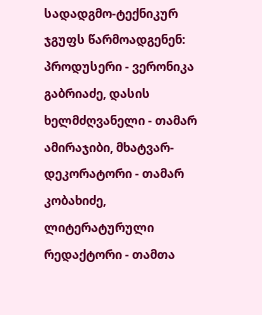სადადგმო-ტექნიკურ ჯგუფს წარმოადგენენ: პროდუსერი - ვერონიკა გაბრიაძე, დასის ხელმძღვანელი - თამარ ამირაჯიბი, მხატვარ-დეკორატორი - თამარ კობახიძე, ლიტერატურული რედაქტორი - თამთა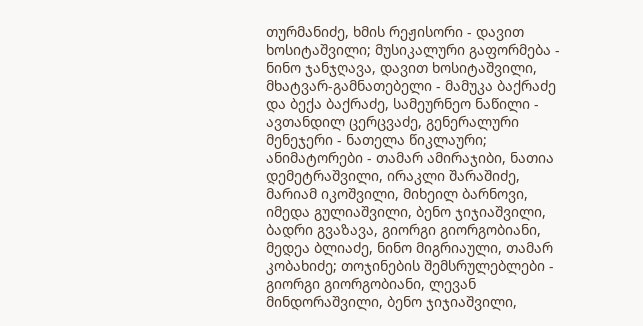თურმანიძე, ხმის რეჟისორი - დავით ხოსიტაშვილი; მუსიკალური გაფორმება - ნინო ჯანჯღავა, დავით ხოსიტაშვილი, მხატვარ-გამნათებელი - მამუკა ბაქრაძე და ბექა ბაქრაძე, სამეურნეო ნაწილი - ავთანდილ ცერცვაძე, გენერალური მენეჯერი - ნათელა წიკლაური; ანიმატორები - თამარ ამირაჯიბი, ნათია დემეტრაშვილი, ირაკლი შარაშიძე, მარიამ იკოშვილი, მიხეილ ბარნოვი, იმედა გულიაშვილი, ბენო ჯიჯიაშვილი, ბადრი გვაზავა, გიორგი გიორგობიანი, მედეა ბლიაძე, ნინო მიგრიაული, თამარ კობახიძე; თოჯინების შემსრულებლები - გიორგი გიორგობიანი, ლევან მინდორაშვილი, ბენო ჯიჯიაშვილი,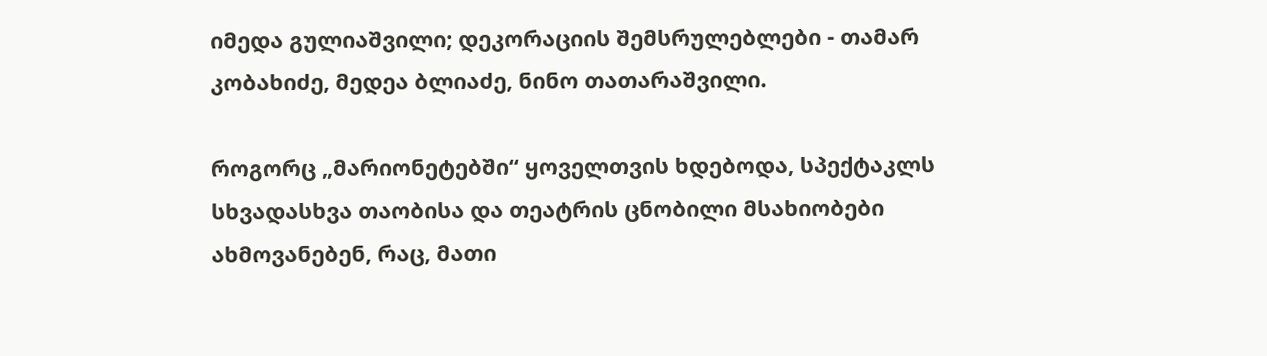იმედა გულიაშვილი; დეკორაციის შემსრულებლები - თამარ კობახიძე, მედეა ბლიაძე, ნინო თათარაშვილი.

როგორც „მარიონეტებში“ ყოველთვის ხდებოდა, სპექტაკლს სხვადასხვა თაობისა და თეატრის ცნობილი მსახიობები ახმოვანებენ, რაც, მათი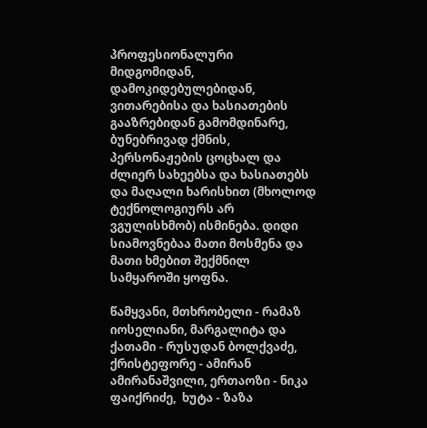პროფესიონალური მიდგომიდან, დამოკიდებულებიდან, ვითარებისა და ხასიათების გააზრებიდან გამომდინარე, ბუნებრივად ქმნის, პერსონაჟების ცოცხალ და ძლიერ სახეებსა და ხასიათებს და მაღალი ხარისხით (მხოლოდ ტექნოლოგიურს არ ვგულისხმობ) ისმინება. დიდი სიამოვნებაა მათი მოსმენა და მათი ხმებით შექმნილ სამყაროში ყოფნა.

წამყვანი, მთხრობელი - რამაზ იოსელიანი, მარგალიტა და ქათამი - რუსუდან ბოლქვაძე, ქრისტეფორე - ამირან ამირანაშვილი, ერთაოზი - ნიკა ფაიქრიძე,  ხუტა - ზაზა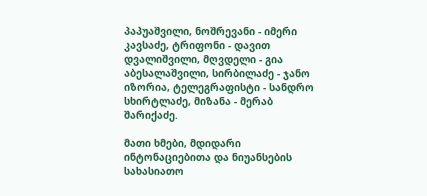პაპუაშვილი, ნოშრევანი - იმერი კავსაძე, ტრიფონი - დავით დვალიშვილი, მღვდელი - გია აბესალაშვილი, სირბილაძე - ჯანო იზორია, ტელეგრაფისტი - სანდრო სხირტლაძე, მიზანა - მერაბ შარიქაძე.

მათი ხმები, მდიდარი ინტონაციებითა და ნიუანსების სახასიათო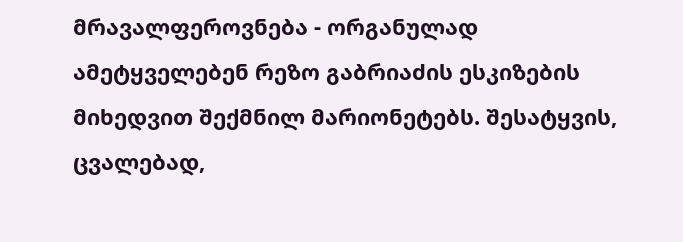მრავალფეროვნება - ორგანულად ამეტყველებენ რეზო გაბრიაძის ესკიზების მიხედვით შექმნილ მარიონეტებს. შესატყვის, ცვალებად,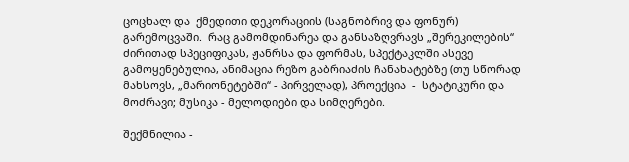ცოცხალ და  ქმედითი დეკორაციის (საგნობრივ და ფონურ) გარემოცვაში.  რაც გამომდინარეა და განსაზღვრავს „შერეკილების“ ძირითად სპეციფიკას, ჟანრსა და ფორმას, სპექტაკლში ასევე გამოყენებულია, ანიმაცია რეზო გაბრიაძის ჩანახატებზე (თუ სწორად მახსოვს, „მარიონეტებში“ - პირველად), პროექცია  -  სტატიკური და მოძრავი; მუსიკა - მელოდიები და სიმღერები.

შექმნილია -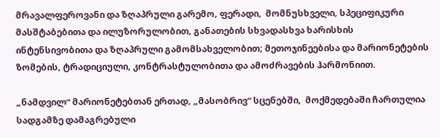მრავალფეროვანი და ზღაპრული გარემო, ფერადი,  მომნუსხველი, სპეციფიკური მასშტაბებითა და ილუზორულობით, განათების სხვადასხვა ხარისხის ინტენსივობითა და ზღაპრული გამომსახველობით; მეთოჯინეებისა და მარიონეტების ზომების, ტრადიციული, კონტრასტულობითა და ამოძრავების ჰარმონიით.

„ნამდვილ“ მარიონეტებთან ერთად, „მასობრივ“ სცენებში,  მოქმედებაში ჩართულია სადგამზე დამაგრებული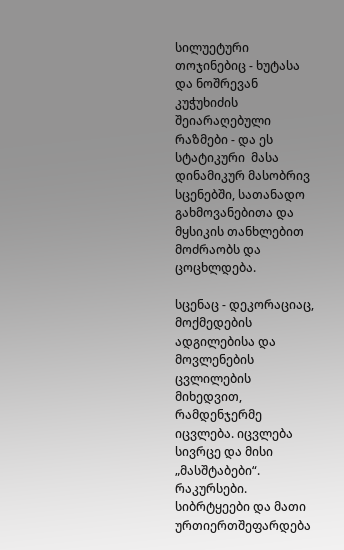სილუეტური თოჯინებიც - ხუტასა და ნოშრევან კუჭუხიძის შეიარაღებული რაზმები - და ეს სტატიკური  მასა დინამიკურ მასობრივ სცენებში, სათანადო გახმოვანებითა და მყსიკის თანხლებით მოძრაობს და ცოცხლდება.

სცენაც - დეკორაციაც, მოქმედების ადგილებისა და მოვლენების ცვლილების მიხედვით, რამდენჯერმე იცვლება. იცვლება სივრცე და მისი „მასშტაბები“. რაკურსები. სიბრტყეები და მათი ურთიერთშეფარდება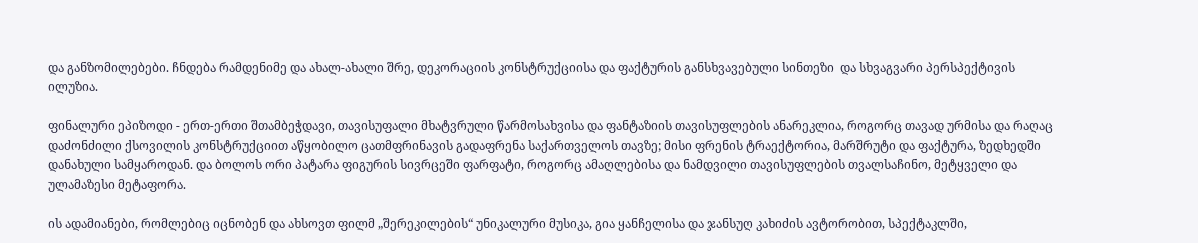და განზომილებები. ჩნდება რამდენიმე და ახალ-ახალი შრე, დეკორაციის კონსტრუქციისა და ფაქტურის განსხვავებული სინთეზი  და სხვაგვარი პერსპექტივის ილუზია.

ფინალური ეპიზოდი - ერთ-ერთი შთამბეჭდავი, თავისუფალი მხატვრული წარმოსახვისა და ფანტაზიის თავისუფლების ანარეკლია, როგორც თავად ურმისა და რაღაც დაძონძილი ქსოვილის კონსტრუქციით აწყობილო ცათმფრინავის გადაფრენა საქართველოს თავზე; მისი ფრენის ტრაექტორია, მარშრუტი და ფაქტურა, ზედხედში დანახული სამყაროდან. და ბოლოს ორი პატარა ფიგურის სივრცეში ფარფატი, როგორც ამაღლებისა და ნამდვილი თავისუფლების თვალსაჩინო, მეტყველი და ულამაზესი მეტაფორა.

ის ადამიანები, რომლებიც იცნობენ და ახსოვთ ფილმ „შერეკილების“ უნიკალური მუსიკა, გია ყანჩელისა და ჯანსუღ კახიძის ავტორობით, სპექტაკლში,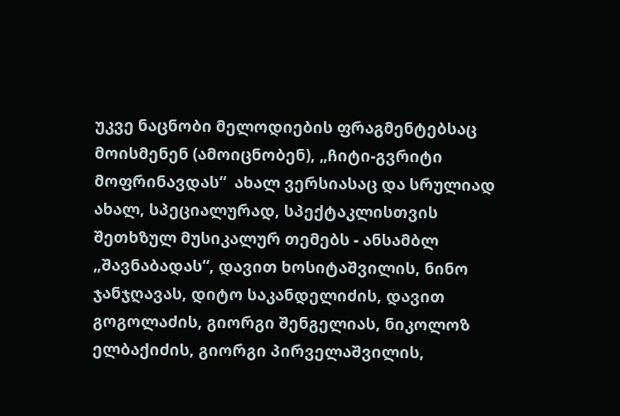უკვე ნაცნობი მელოდიების ფრაგმენტებსაც მოისმენენ (ამოიცნობენ), „ჩიტი-გვრიტი მოფრინავდას“  ახალ ვერსიასაც და სრულიად ახალ, სპეციალურად, სპექტაკლისთვის შეთხზულ მუსიკალურ თემებს - ანსამბლ „შავნაბადას“, დავით ხოსიტაშვილის, ნინო ჯანჯღავას, დიტო საკანდელიძის, დავით გოგოლაძის, გიორგი შენგელიას, ნიკოლოზ ელბაქიძის, გიორგი პირველაშვილის,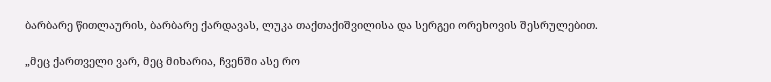ბარბარე წითლაურის, ბარბარე ქარდავას, ლუკა თაქთაქიშვილისა და სერგეი ორეხოვის შესრულებით.

„მეც ქართველი ვარ, მეც მიხარია, ჩვენში ასე რო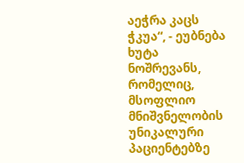აეჭრა კაცს ჭკუა“, - ეუბნება ხუტა ნოშრევანს, რომელიც, მსოფლიო მნიშვნელობის უნიკალური პაციენტებზე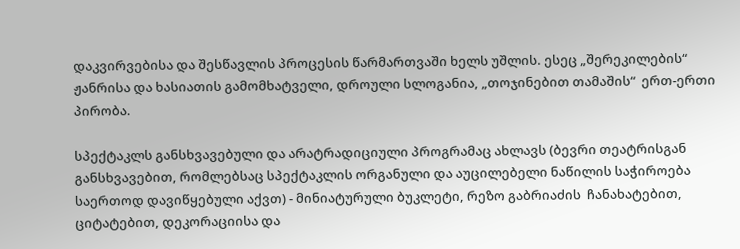დაკვირვებისა და შესწავლის პროცესის წარმართვაში ხელს უშლის. ესეც „შერეკილების“ ჟანრისა და ხასიათის გამომხატველი, დროული სლოგანია, „თოჯინებით თამაშის“  ერთ-ერთი პირობა.

სპექტაკლს განსხვავებული და არატრადიციული პროგრამაც ახლავს (ბევრი თეატრისგან განსხვავებით, რომლებსაც სპექტაკლის ორგანული და აუცილებელი ნაწილის საჭიროება საერთოდ დავიწყებული აქვთ) - მინიატურული ბუკლეტი, რეზო გაბრიაძის  ჩანახატებით, ციტატებით, დეკორაციისა და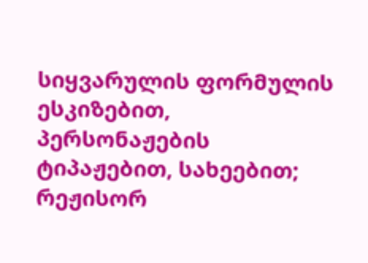სიყვარულის ფორმულის ესკიზებით, პერსონაჟების ტიპაჟებით, სახეებით; რეჟისორ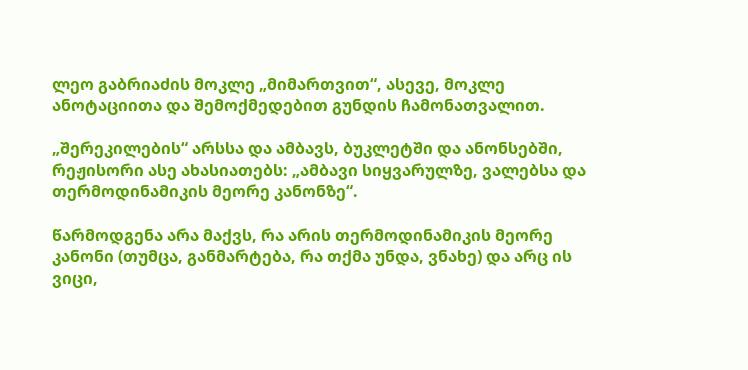ლეო გაბრიაძის მოკლე „მიმართვით“, ასევე, მოკლე ანოტაციითა და შემოქმედებით გუნდის ჩამონათვალით.

„შერეკილების“ არსსა და ამბავს, ბუკლეტში და ანონსებში, რეჟისორი ასე ახასიათებს: „ამბავი სიყვარულზე, ვალებსა და თერმოდინამიკის მეორე კანონზე“.

წარმოდგენა არა მაქვს, რა არის თერმოდინამიკის მეორე კანონი (თუმცა, განმარტება, რა თქმა უნდა, ვნახე) და არც ის ვიცი,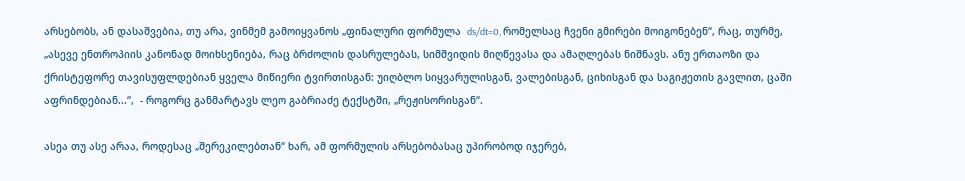არსებობს, ან დასაშვებია, თუ არა, ვინმემ გამოიყვანოს „ფინალური ფორმულა  ds/dt=0, რომელსაც ჩვენი გმირები მოიგონებენ“, რაც, თურმე, „ასევე ენთროპიის კანონად მოიხსენიება, რაც ბრძოლის დასრულებას, სიმშვიდის მიღწევასა და ამაღლებას ნიშნავს. ანუ ერთაოზი და ქრისტეფორე თავისუფლდებიან ყველა მიწიერი ტვირთისგან: უიღბლო სიყვარულისგან, ვალებისგან, ციხისგან და საგიჟეთის გავლით, ცაში აფრინდებიან...“,  - როგორც განმარტავს ლეო გაბრიაძე ტექსტში, „რეჟისორისგან“.

ასეა თუ ასე არაა, როდესაც „შერეკილებთან“ ხარ, ამ ფორმულის არსებობასაც უპირობოდ იჯერებ,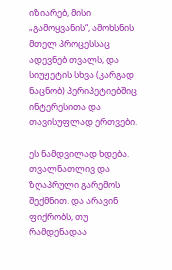იზიარებ, მისი „გამოყვანის“, ამოხსნის მთელ პროცესსაც ადევნებ თვალს, და სიუჟეტის სხვა (კარგად ნაცნობ) პერიპეტიებშიც ინტერესითა და თავისუფლად ერთვები.

ეს ნამდვილად ხდება. თვალნათლივ და ზღაპრული გარემოს შექმნით. და არავინ ფიქრობს, თუ რამდენადაა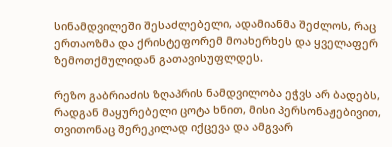სინამდვილეში შესაძლებელი, ადამიანმა შეძლოს, რაც ერთაოზმა და ქრისტეფორემ მოახერხეს და ყველაფერ ზემოთქმულიდან გათავისუფლდეს.

რეზო გაბრიაძის ზღაპრის ნამდვილობა ეჭვს არ ბადებს, რადგან მაყურებელი ცოტა ხნით, მისი პერსონაჟებივით, თვითონაც შერეკილად იქცევა და ამგვარ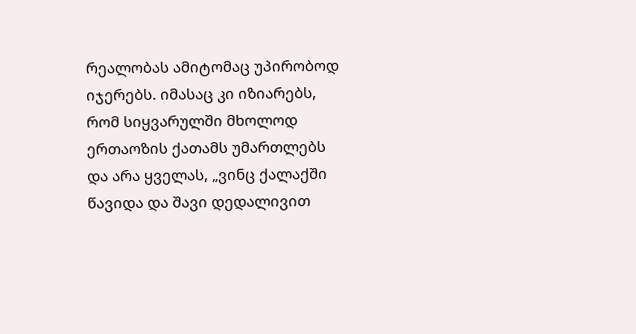რეალობას ამიტომაც უპირობოდ იჯერებს. იმასაც კი იზიარებს, რომ სიყვარულში მხოლოდ ერთაოზის ქათამს უმართლებს და არა ყველას, „ვინც ქალაქში წავიდა და შავი დედალივით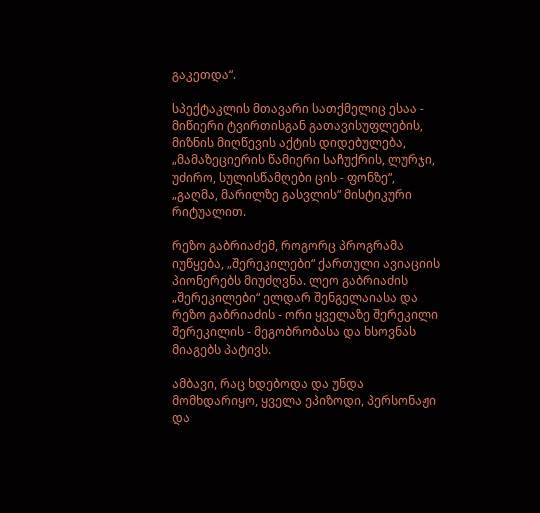გაკეთდა“.

სპექტაკლის მთავარი სათქმელიც ესაა - მიწიერი ტვირთისგან გათავისუფლების, მიზნის მიღწევის აქტის დიდებულება, „მამაზეციერის წამიერი საჩუქრის, ლურჯი, უძირო, სულისწამღები ცის - ფონზე“, „გაღმა, მარილზე გასვლის“ მისტიკური რიტუალით.

რეზო გაბრიაძემ, როგორც პროგრამა იუწყება, „შერეკილები“ ქართული ავიაციის პიონერებს მიუძღვნა. ლეო გაბრიაძის „შერეკილები“ ელდარ შენგელაიასა და რეზო გაბრიაძის - ორი ყველაზე შერეკილი შერეკილის - მეგობრობასა და ხსოვნას მიაგებს პატივს.

ამბავი, რაც ხდებოდა და უნდა მომხდარიყო, ყველა ეპიზოდი, პერსონაჟი და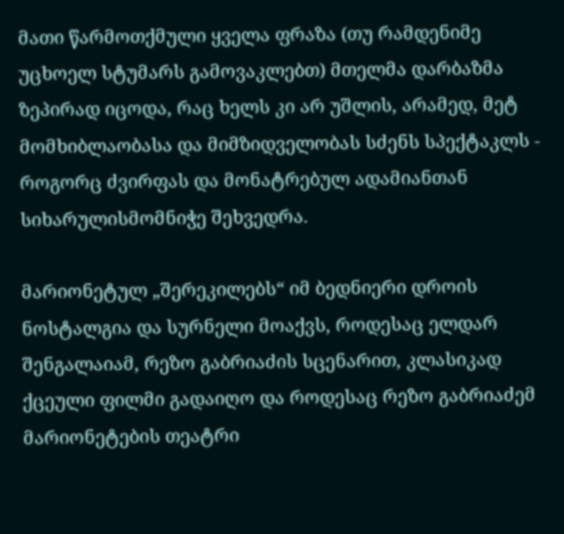მათი წარმოთქმული ყველა ფრაზა (თუ რამდენიმე უცხოელ სტუმარს გამოვაკლებთ) მთელმა დარბაზმა ზეპირად იცოდა, რაც ხელს კი არ უშლის, არამედ, მეტ მომხიბლაობასა და მიმზიდველობას სძენს სპექტაკლს - როგორც ძვირფას და მონატრებულ ადამიანთან სიხარულისმომნიჭე შეხვედრა.

მარიონეტულ „შერეკილებს“ იმ ბედნიერი დროის ნოსტალგია და სურნელი მოაქვს, როდესაც ელდარ შენგალაიამ, რეზო გაბრიაძის სცენარით, კლასიკად ქცეული ფილმი გადაიღო და როდესაც რეზო გაბრიაძემ მარიონეტების თეატრი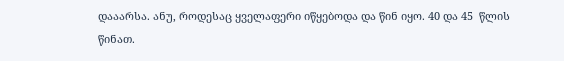დააარსა. ანუ, როდესაც ყველაფერი იწყებოდა და წინ იყო. 40 და 45  წლის წინათ.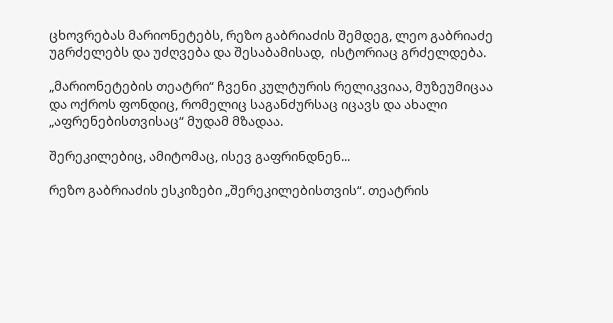ცხოვრებას მარიონეტებს, რეზო გაბრიაძის შემდეგ, ლეო გაბრიაძე უგრძელებს და უძღვება და შესაბამისად,  ისტორიაც გრძელდება.

„მარიონეტების თეატრი“ ჩვენი კულტურის რელიკვიაა, მუზეუმიცაა და ოქროს ფონდიც, რომელიც საგანძურსაც იცავს და ახალი „აფრენებისთვისაც“ მუდამ მზადაა.

შერეკილებიც, ამიტომაც, ისევ გაფრინდნენ...

რეზო გაბრიაძის ესკიზები „შერეკილებისთვის“. თეატრის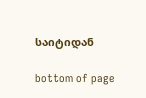საიტიდან

bottom of page